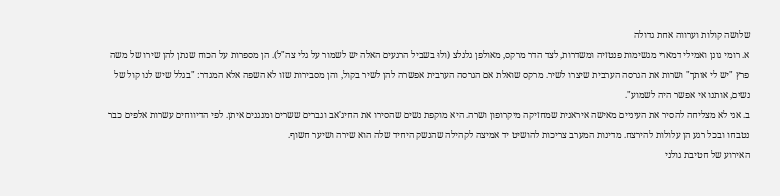שלושה קולות וערווה אחת גדולה
א. רומי גונן ואמילי דמארי מגשימות פנטזיה ומשדרות, לצד הדר מרקס, מאולפן גלגלצ (ולוּ בשביל הרגעים האלה יש לשמור על גלי צה"ל). הן מספרות על הכוח שנתן להן שירו של משה פרץ "יש לי אותך" ושרות את הגרסה הערבית שיצרו לשיר. מרקס שואלת אם הגרסה הערבית אפשרה להן לשיר בקול, והן מסבירות שזו לא השפה אלא המגדר: "בגלל שיש לנו קול של נשים, אותנו אי אפשר היה לשמוע".
ב. אני לא מצליחה להסיר את העיניים מאישה איראנית שמחזיקה מיקרופון ושרה. היא מוקפת נשים שהסירו את החיג'אב וגברים ששרים ומנגנים איתן. לפי הדיווחים עשרות אלפים כבר נטבחו ובכל רגע הן עלולות להירצח. מדינות המערב צריכות להושיט יד אמיצה לקהילה שהנשק היחיד שלה הוא שירה ושיער חשוף.
האירוע של חטיבת גולני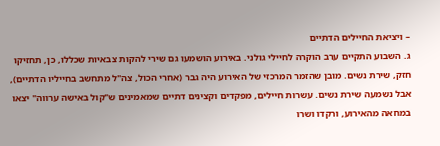– ויציאת החיילים הדתיים
ג. השבוע התקיים ערב הוקרה לחיילי גולני. באירוע הושמעו גם שירי להקות צבאיות שכללו, כן, תחזיקו חזק, שירת נשים. מובן שהזמר המרכזי של האירוע היה גבר (אחרי הכול, צה"ל מתחשב בחייליו הדתיים), אבל נשמעה שירת נשים. עשרות חיילים, מפקדים וקצינים דתיים שמאמינים ש"קול באישה ערווה" יצאו במחאה מהאירוע, ורקדו ושרו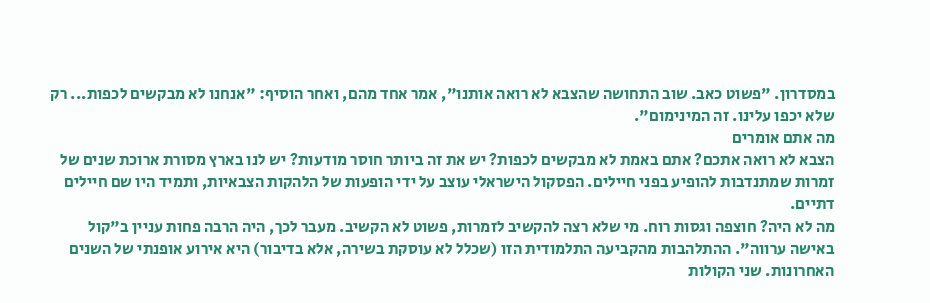במסדרון. "פשוט כאב. שוב התחושה שהצבא לא רואה אותנו", אמר אחד מהם, ואחר הוסיף: "אנחנו לא מבקשים לכפות... רק שלא יכפו עלינו. זה המינימום".
מה אתם אומרים
הצבא לא רואה אתכם? אתם באמת לא מבקשים לכפות? יש את זה ביותר חוסר מודעות? יש לנו בארץ מסורת ארוכת שנים של זמרות שמתנדבות להופיע בפני חיילים. הפסקול הישראלי עוצב על ידי הופעות של הלהקות הצבאיות, ותמיד היו שם חיילים דתיים.
מה לא היה? חוצפה וגסות רוח. מי שלא רצה להקשיב לזמרות, פשוט לא הקשיב. מעבר לכך, היה הרבה פחות עניין ב"קול באישה ערווה". ההתלהבות מהקביעה התלמודית הזו (שכלל לא עוסקת בשירה, אלא בדיבור) היא אירוע אופנתי של השנים האחרונות. שני הקולות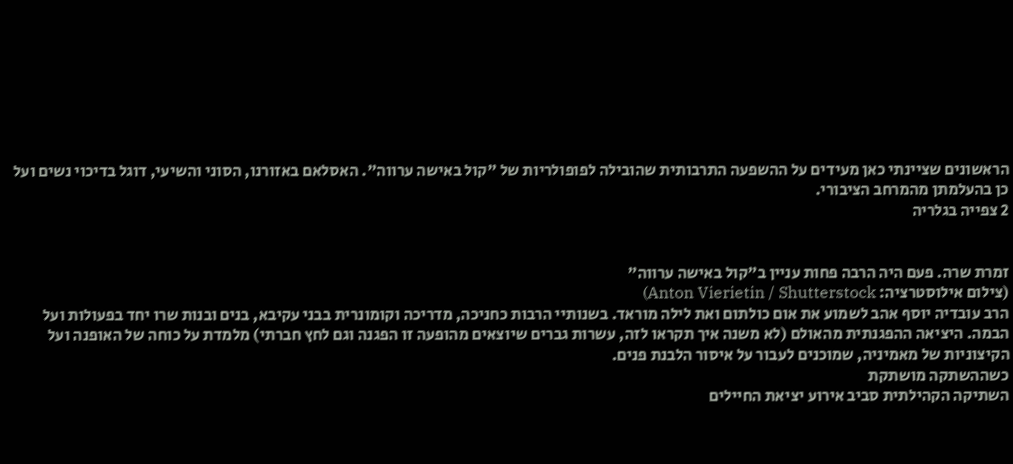הראשונים שציינתי כאן מעידים על ההשפעה התרבותית שהובילה לפופולריות של "קול באישה ערווה". האסלאם באזורנו, הסוני והשיעי, דוגל בדיכוי נשים ועל כן בהעלמתן מהמרחב הציבורי.
2 צפייה בגלריה


זמרת שרה. פעם היה הרבה פחות עניין ב"קול באישה ערווה"
(צילום אילוסטרציה: Anton Vierietin / Shutterstock)
הרב עובדיה יוסף אהב לשמוע את אום כולתום ואת לילה מוראד. בשנותיי הרבות כחניכה, מדריכה וקומונרית בבני עקיבא, בנים ובנות שרו יחד בפעולות ועל הבמה. היציאה ההפגנתית מהאולם (לא משנה איך תקראו לזה, עשרות גברים שיוצאים מהופעה זו הפגנה וגם לחץ חברתי) מלמדת על כוחה של האופנה ועל הקיצוניות של מאמיניה, שמוכנים לעבור על איסור הלבנת פנים.
כשההשתקה מושתקת
השתיקה הקהילתית סביב אירוע יציאת החיילים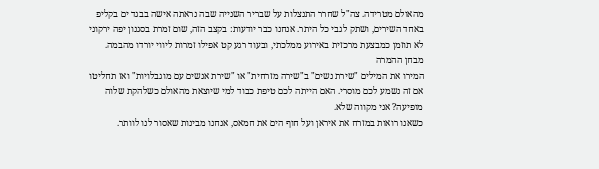מהאולם מטרידה. צה"ל שחרר התנצלות על שבריר השנייה שבה נראתה אישה בבגד ים בקליפ באחד השירים, ושתק לגבי כל היתר. אנחנו כבר יודעות: בקצב הזה, שום זמרת בסגנון יפה ירקוני לא תוזמן כמבצעת מרכזית באירוע ממלכתי, ובעוד רגע קט אפילו זמרות ליווי יורדו מהבמה.
מבחן ההמרה
המירו את המילים "שירת נשים" ב"שירה מזרחית" או "שירת אנשים עם מוגבלויות" ואז תחליטו אם זה נשמע לכם מוסרי. האם הייתה לכם טיפת כבוד למי שיוצאת מהאולם כשלהקת שלוה מופיעה? אני מקווה שלא.
כשאנו רואות במזרח את איראן ועל חוף הים את חמאס, אנחנו מבינות שאסור לנו לוותר.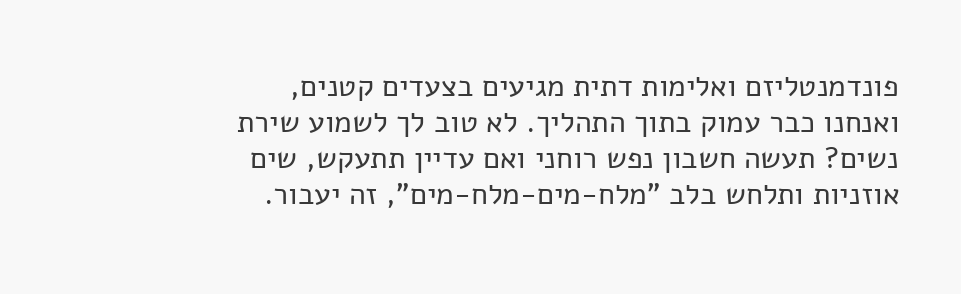פונדמנטליזם ואלימות דתית מגיעים בצעדים קטנים, ואנחנו כבר עמוק בתוך התהליך. לא טוב לך לשמוע שירת נשים? תעשה חשבון נפש רוחני ואם עדיין תתעקש, שים אוזניות ותלחש בלב "מלח-מים-מלח-מים", זה יעבור.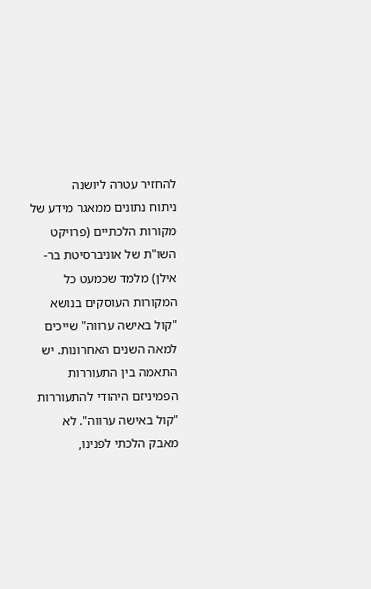להחזיר עטרה ליושנה
ניתוח נתונים ממאגר מידע של מקורות הלכתיים (פרויקט השו"ת של אוניברסיטת בר-אילן) מלמד שכמעט כל המקורות העוסקים בנושא "קול באישה ערווה" שייכים למאה השנים האחרונות. יש התאמה בין התעוררות הפמיניזם היהודי להתעוררות "קול באישה ערווה". לא מאבק הלכתי לפנינו,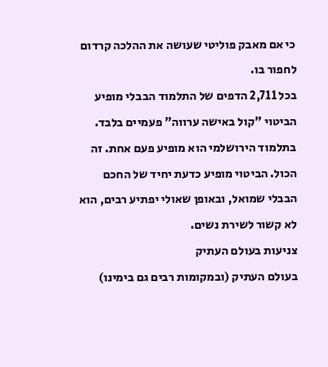כי אם מאבק פוליטי שעושה את ההלכה קרדום לחפור בו.
בכל 2,711 הדפים של התלמוד הבבלי מופיע הביטוי "קול באישה ערווה" פעמיים בלבד. בתלמוד הירושלמי הוא מופיע פעם אחת. זה הכול. הביטוי מופיע כדעת יחיד של החכם הבבלי שמואל, ובאופן שאולי יפתיע רבים, הוא לא קשור לשירת נשים.
צניעות בעולם העתיק
בעולם העתיק (ובמקומות רבים גם בימינו)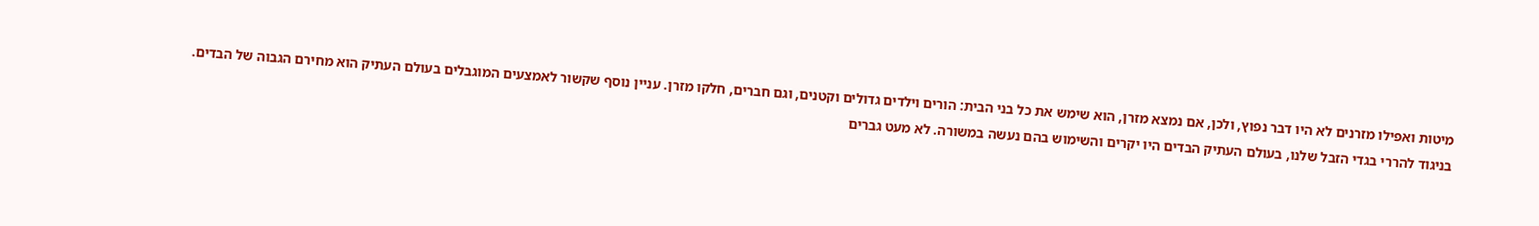מיטות ואפילו מזרנים לא היו דבר נפוץ, ולכן, אם נמצא מזרן, הוא שימש את כל בני הבית: הורים וילדים גדולים וקטנים, וגם חברים, חלקו מזרן. עניין נוסף שקשור לאמצעים המוגבלים בעולם העתיק הוא מחירם הגבוה של הבדים. בניגוד להררי בגדי הזבל שלנו, בעולם העתיק הבדים היו יקרים והשימוש בהם נעשה במשורה. לא מעט גברים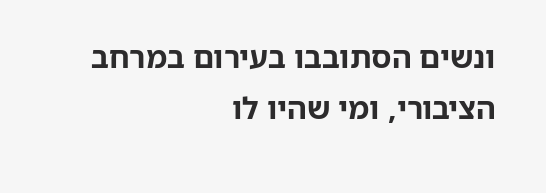ונשים הסתובבו בעירום במרחב הציבורי, ומי שהיו לו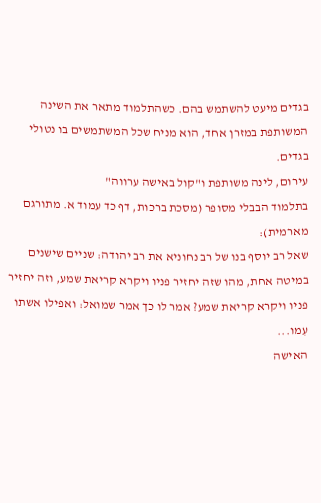בגדים מיעט להשתמש בהם. כשהתלמוד מתאר את השינה המשותפת במזרן אחד, הוא מניח שכל המשתמשים בו נטולי בגדים.
עירום, לינה משותפת ו"קול באישה ערווה"
בתלמוד הבבלי מסופר (מסכת ברכות, דף כד עמוד א. מתורגם מארמית):
שאל רב יוסף בנו של רב נחוניא את רב יהודה: שניים שישנים במיטה אחת, מהו שזה יחזיר פניו ויקרא קריאת שמע, וזה יחזיר פניו ויקרא קריאת שמע? אמר לו כך אמר שמואל: ואפילו אשתו עִמו...
האישה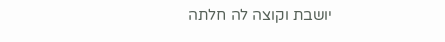יושבת וקוצה לה חלתה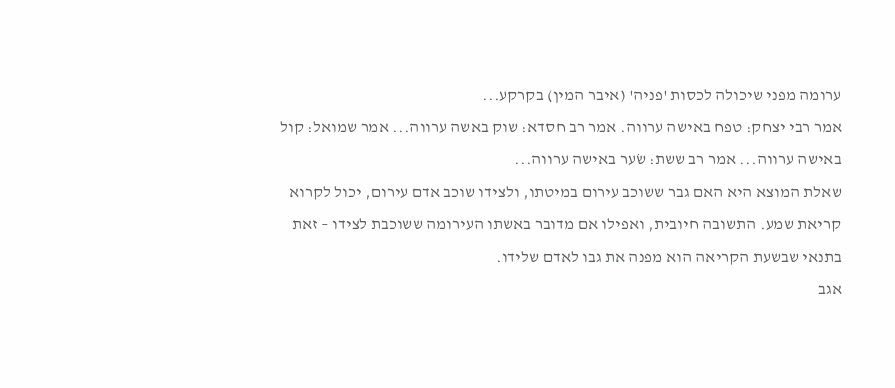ערומה מפני שיכולה לכסות 'פניה' (איבר המין) בקרקע...
אמר רבי יצחק: טפח באישה ערווה. אמר רב חסדא: שוק באשה ערווה... אמר שמואל: קול באישה ערווה... אמר רב ששת: שׂער באישה ערווה...
שאלת המוצא היא האם גבר ששוכב עירום במיטתו, ולצידו שוכב אדם עירום, יכול לקרוא קריאת שמע. התשובה חיובית, ואפילו אם מדובר באשתו העירומה ששוכבת לצידו – זאת בתנאי שבשעת הקריאה הוא מפנה את גבו לאדם שלידו.
אגב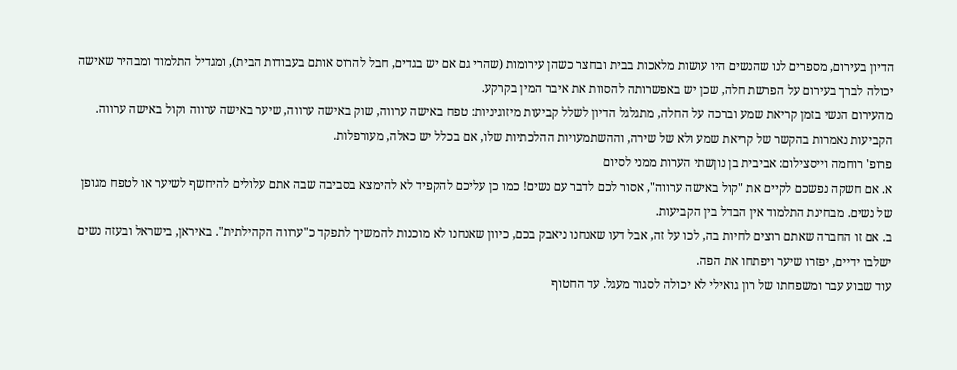הדיון בעירום, מספרים לנו שהנשים היו עושות מלאכות בבית ובחצר כשהן עירומות (שהרי גם אם יש בגדים, חבל להרוס אותם בעבודות הבית), ומגדיל התלמוד ומבהיר שאישה יכולה לברך בעירום על הפרשת חלה, שכן יש באפשרותה להסוות את איבר המין בקרקע.
מהעירום הנשי בזמן קריאת שמע וברכה על החלה, מתגלגל הדיון לשלל קביעות מיזוגיניות: טפח באישה ערווה, שוק באישה ערווה, שיער באישה ערווה וקול באישה ערווה. הקביעות נאמרות בהקשר של קריאת שמע ולא של שירה, וההשתמעויות ההלכתיות שלו, אם בכלל יש כאלה, מעורפלות.
פרופ' רוחמה וייסצילום: אביבית בן נוןשתי הערות ממני לסיום
א. אם חשקה נפשכם לקיים את "קול באישה ערווה", אסור לכם לדבר עם נשים! כמו כן עליכם להקפיד לא להימצא בסביבה שבה אתם עלולים להיחשף לשיער או לטפח מגופן של נשים. מבחינת התלמוד אין הבדל בין הקביעות.
ב. אם זו החברה שאתם רוצים לחיות בה, לכו על זה, אבל דעו שאנחנו ניאבק בכם, כיוון שאנחנו לא מוכנות להמשיך לתפקד כ"ערווה הקהילתית". באיראן, בישראל ובעזה נשים ישלבו ידיים, יפזרו שיער ויפתחו את הפה.
עוד שבוע עבר ומשפחתו של רון גואילי לא יכולה לסגור מעגל. עד החטוף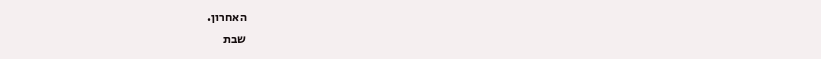האחרון.
שבת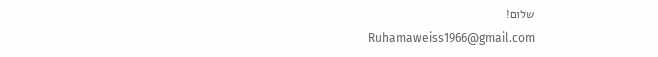שלום!
Ruhamaweiss1966@gmail.com